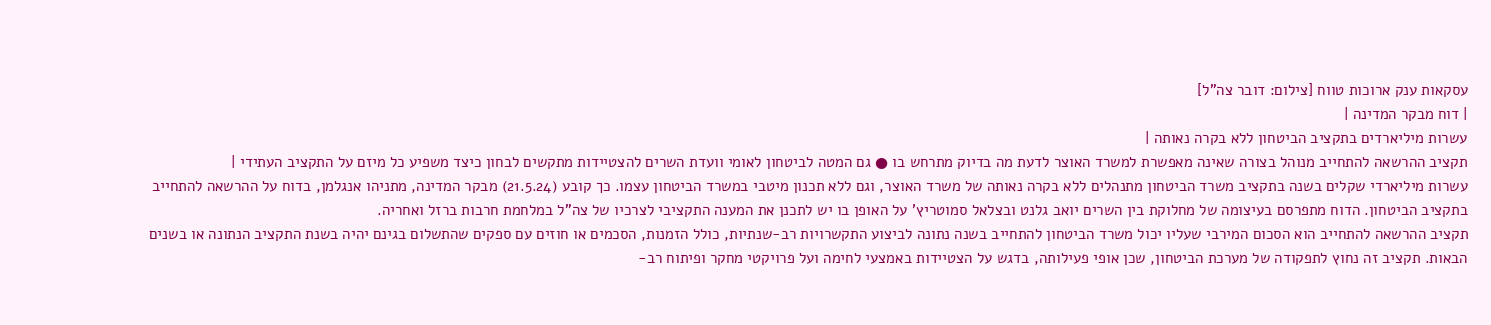עסקאות ענק ארוכות טווח [צילום: דובר צה"ל]
| דוח מבקר המדינה |
עשרות מיליארדים בתקציב הביטחון ללא בקרה נאותה |
תקציב ההרשאה להתחייב מנוהל בצורה שאינה מאפשרת למשרד האוצר לדעת מה בדיוק מתרחש בו ● גם המטה לביטחון לאומי וועדת השרים להצטיידות מתקשים לבחון כיצד משפיע כל מיזם על התקציב העתידי |
עשרות מיליארדי שקלים בשנה בתקציב משרד הביטחון מתנהלים ללא בקרה נאותה של משרד האוצר, וגם ללא תכנון מיטבי במשרד הביטחון עצמו. כך קובע (21.5.24) מבקר המדינה, מתניהו אנגלמן, בדוח על ההרשאה להתחייב בתקציב הביטחון. הדוח מתפרסם בעיצומה של מחלוקת בין השרים יואב גלנט ובצלאל סמוטריץ' על האופן בו יש לתכנן את המענה התקציבי לצרכיו של צה"ל במלחמת חרבות ברזל ואחריה.
תקציב ההרשאה להתחייב הוא הסכום המירבי שעליו יכול משרד הביטחון להתחייב בשנה נתונה לביצוע התקשרויות רב-שנתיות, כולל הזמנות, הסכמים או חוזים עם ספקים שהתשלום בגינם יהיה בשנת התקציב הנתונה או בשנים הבאות. תקציב זה נחוץ לתפקודה של מערכת הביטחון, שכן אופי פעילותה, בדגש על הצטיידות באמצעי לחימה ועל פרויקטי מחקר ופיתוח רב-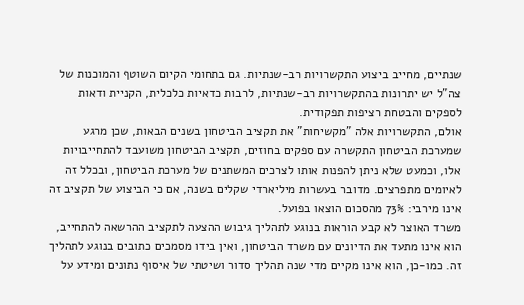שנתיים, מחייב ביצוע התקשרויות רב-שנתיות. גם בתחומי הקיום השוטף והמוכנות של צה"ל יש יתרונות בהתקשרויות רב-שנתיות, לרבות כדאיות כלכלית, הקניית ודאות לספקים והבטחת רציפות תפקודית.
אולם, התקשרויות אלה "מקשיחות" את תקציב הביטחון בשנים הבאות, שכן מרגע שמערכת הביטחון התקשרה עם ספקים בחוזים, תקציב הביטחון משועבד להתחייבויות אלו, וכמעט שלא ניתן להפנות אותו לצרכים המשתנים של מערכת הביטחון, ובכלל זה לאיומים מתפרצים. מדובר בעשרות מיליארדי שקלים בשנה, אם כי הביצוע של תקציב זה אינו מירבי: 73% מהסכום הוצאו בפועל.
משרד האוצר לא קבע הוראות בנוגע לתהליך גיבוש ההצעה לתקציב ההרשאה להתחייב, הוא אינו מתעד את הדיונים עם משרד הביטחון, ואין בידו מסמכים כתובים בנוגע לתהליך זה. כמו-כן, הוא אינו מקיים מדי שנה תהליך סדור ושיטתי של איסוף נתונים ומידע על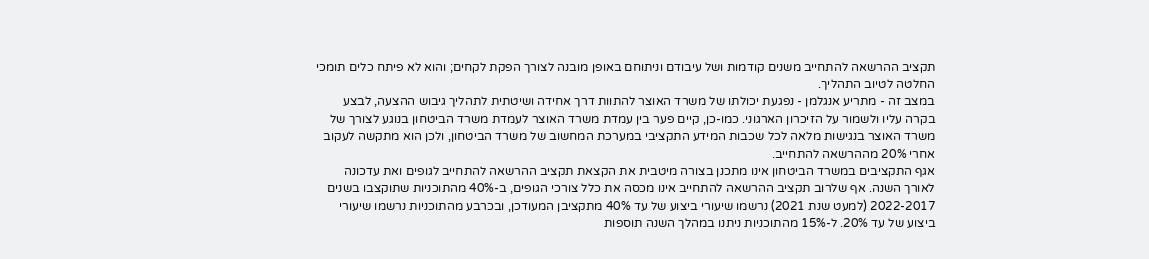תקציב ההרשאה להתחייב משנים קודמות ושל עיבודם וניתוחם באופן מובנה לצורך הפקת לקחים; והוא לא פיתח כלים תומכי החלטה לטיוב התהליך.
במצב זה - מתריע אנגלמן - נפגעת יכולתו של משרד האוצר להתוות דרך אחידה ושיטתית לתהליך גיבוש ההצעה, לבצע בקרה עליו ולשמור על הזיכרון הארגוני. כמו-כן, קיים פער בין עמדת משרד האוצר לעמדת משרד הביטחון בנוגע לצורך של משרד האוצר בנגישות מלאה לכל שכבות המידע התקציבי במערכת המחשוב של משרד הביטחון, ולכן הוא מתקשה לעקוב אחרי 20% מההרשאה להתחייב.
אגף התקציבים במשרד הביטחון אינו מתכנן בצורה מיטבית את הקצאת תקציב ההרשאה להתחייב לגופים ואת עדכונה לאורך השנה. אף שלרוב תקציב ההרשאה להתחייב אינו מכסה את כלל צורכי הגופים, ב-40% מהתוכניות שתוקצבו בשנים 2022-2017 (למעט שנת 2021) נרשמו שיעורי ביצוע של עד 40% מתקציבן המעודכן, ובכרבע מהתוכניות נרשמו שיעורי ביצוע של עד 20%. ל-15% מהתוכניות ניתנו במהלך השנה תוספות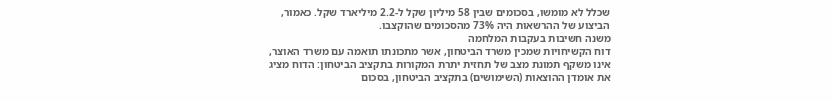שכלל לא מומשו, בסכומים שבין 58 מיליון שקל ל-2.2 מיליארד שקל. כאמור, הביצוע של ההרשאות היה 73% מהסכומים שהוקצבו.
משנה חשיבות בעקבות המלחמה
דוח הקשיחויות שמכין משרד הביטחון, אשר מתכונתו תואמה עם משרד האוצר, אינו משקף תמונת מצב של תחזית יתרת המקורות בתקציב הביטחון: הדוח מציג את אומדן ההוצאות (השימושים) בתקציב הביטחון, בסכום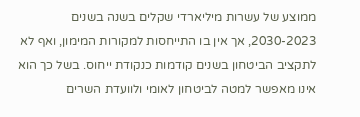ממוצע של עשרות מיליארדי שקלים בשנה בשנים 2030-2023, אך אין בו התייחסות למקורות המימון, ואף לא לתקציב הביטחון בשנים קודמות כנקודת ייחוס. בשל כך הוא אינו מאפשר למטה לביטחון לאומי ולוועדת השרים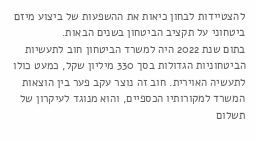להצטיידות לבחון כיאות את ההשפעות של ביצוע מיזם ביטחוני על תקציב הביטחון בשנים הבאות.
בתום שנת 2022 היה למשרד הביטחון חוב לתעשיות הביטחוניות הגדולות בסך 330 מיליון שקל, כמעט כולו לתעשיה האוירית. חוב זה נוצר עקב פער בין הוצאות המשרד למקורותיו הכספיים, והוא מנוגד לעיקרון של תשלום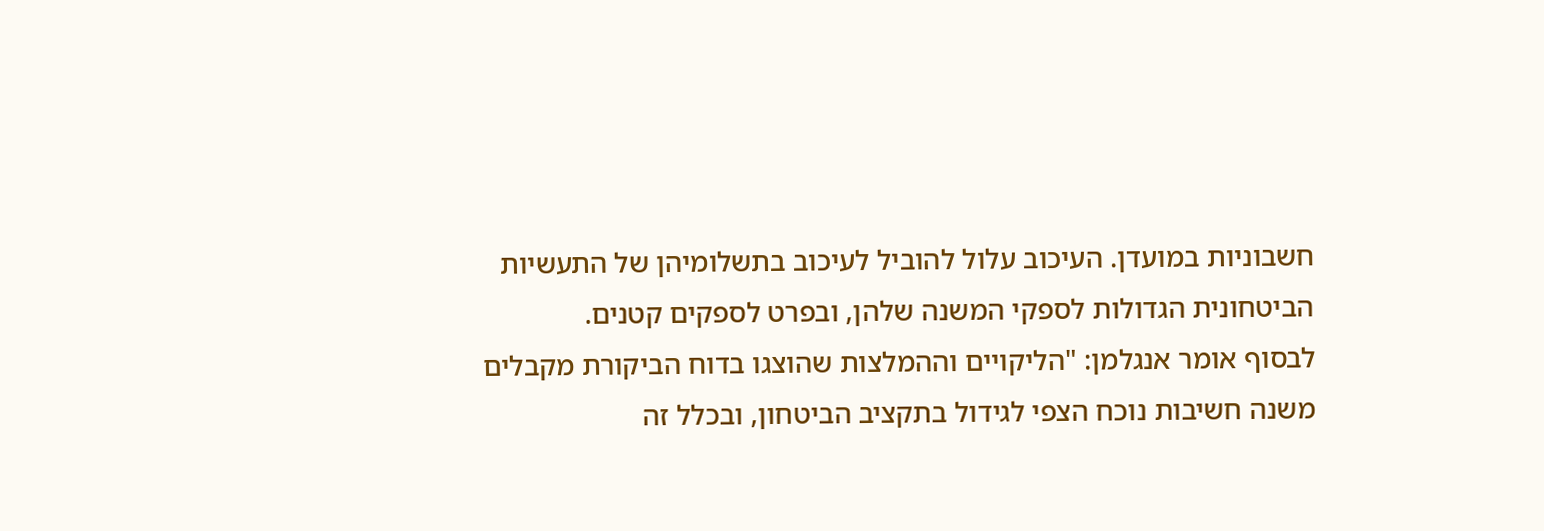חשבוניות במועדן. העיכוב עלול להוביל לעיכוב בתשלומיהן של התעשיות הביטחונית הגדולות לספקי המשנה שלהן, ובפרט לספקים קטנים.
לבסוף אומר אנגלמן: "הליקויים וההמלצות שהוצגו בדוח הביקורת מקבלים משנה חשיבות נוכח הצפי לגידול בתקציב הביטחון, ובכלל זה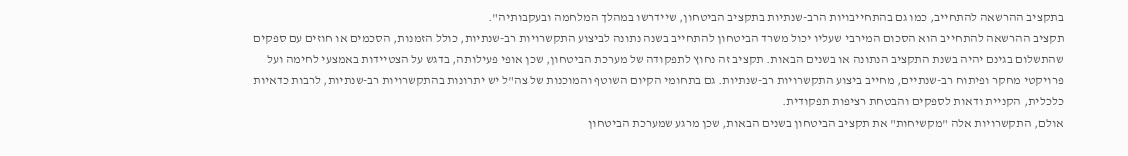בתקציב ההרשאה להתחייב, כמו גם בהתחייבויות הרב-שנתיות בתקציב הביטחון, שיידרשו במהלך המלחמה ובעקבותיה".
תקציב ההרשאה להתחייב הוא הסכום המירבי שעליו יכול משרד הביטחון להתחייב בשנה נתונה לביצוע התקשרויות רב-שנתיות, כולל הזמנות, הסכמים או חוזים עם ספקים שהתשלום בגינם יהיה בשנת התקציב הנתונה או בשנים הבאות. תקציב זה נחוץ לתפקודה של מערכת הביטחון, שכן אופי פעילותה, בדגש על הצטיידות באמצעי לחימה ועל פרויקטי מחקר ופיתוח רב-שנתיים, מחייב ביצוע התקשרויות רב-שנתיות. גם בתחומי הקיום השוטף והמוכנות של צה"ל יש יתרונות בהתקשרויות רב-שנתיות, לרבות כדאיות כלכלית, הקניית ודאות לספקים והבטחת רציפות תפקודית.
אולם, התקשרויות אלה "מקשיחות" את תקציב הביטחון בשנים הבאות, שכן מרגע שמערכת הביטחון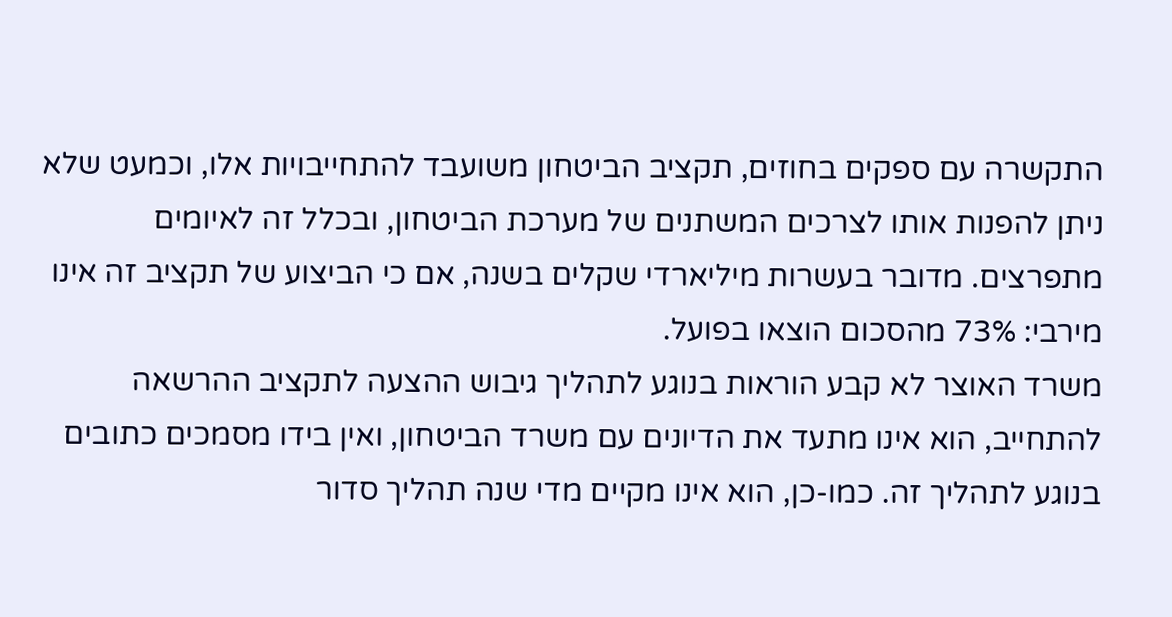התקשרה עם ספקים בחוזים, תקציב הביטחון משועבד להתחייבויות אלו, וכמעט שלא ניתן להפנות אותו לצרכים המשתנים של מערכת הביטחון, ובכלל זה לאיומים מתפרצים. מדובר בעשרות מיליארדי שקלים בשנה, אם כי הביצוע של תקציב זה אינו מירבי: 73% מהסכום הוצאו בפועל.
משרד האוצר לא קבע הוראות בנוגע לתהליך גיבוש ההצעה לתקציב ההרשאה להתחייב, הוא אינו מתעד את הדיונים עם משרד הביטחון, ואין בידו מסמכים כתובים בנוגע לתהליך זה. כמו-כן, הוא אינו מקיים מדי שנה תהליך סדור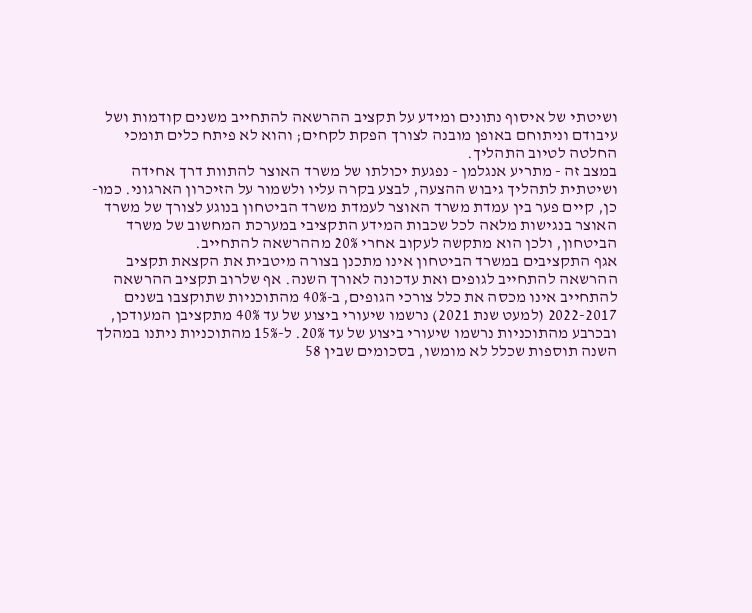ושיטתי של איסוף נתונים ומידע על תקציב ההרשאה להתחייב משנים קודמות ושל עיבודם וניתוחם באופן מובנה לצורך הפקת לקחים; והוא לא פיתח כלים תומכי החלטה לטיוב התהליך.
במצב זה - מתריע אנגלמן - נפגעת יכולתו של משרד האוצר להתוות דרך אחידה ושיטתית לתהליך גיבוש ההצעה, לבצע בקרה עליו ולשמור על הזיכרון הארגוני. כמו-כן, קיים פער בין עמדת משרד האוצר לעמדת משרד הביטחון בנוגע לצורך של משרד האוצר בנגישות מלאה לכל שכבות המידע התקציבי במערכת המחשוב של משרד הביטחון, ולכן הוא מתקשה לעקוב אחרי 20% מההרשאה להתחייב.
אגף התקציבים במשרד הביטחון אינו מתכנן בצורה מיטבית את הקצאת תקציב ההרשאה להתחייב לגופים ואת עדכונה לאורך השנה. אף שלרוב תקציב ההרשאה להתחייב אינו מכסה את כלל צורכי הגופים, ב-40% מהתוכניות שתוקצבו בשנים 2022-2017 (למעט שנת 2021) נרשמו שיעורי ביצוע של עד 40% מתקציבן המעודכן, ובכרבע מהתוכניות נרשמו שיעורי ביצוע של עד 20%. ל-15% מהתוכניות ניתנו במהלך השנה תוספות שכלל לא מומשו, בסכומים שבין 58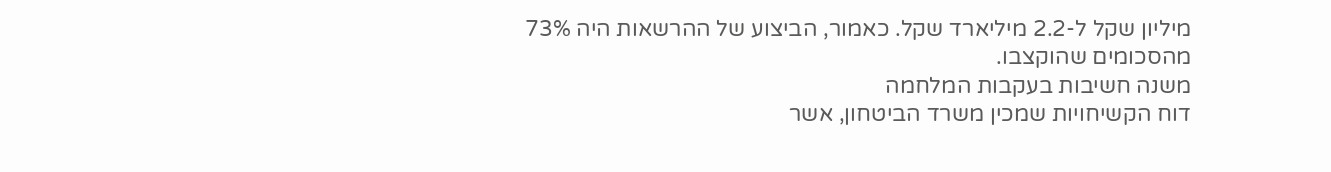מיליון שקל ל-2.2 מיליארד שקל. כאמור, הביצוע של ההרשאות היה 73% מהסכומים שהוקצבו.
משנה חשיבות בעקבות המלחמה
דוח הקשיחויות שמכין משרד הביטחון, אשר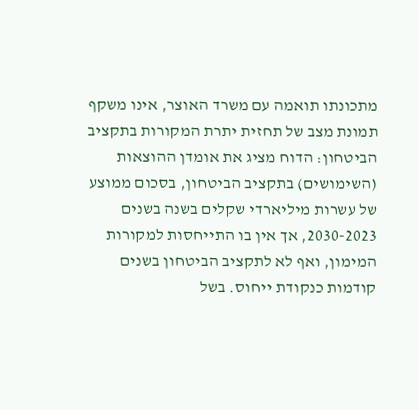מתכונתו תואמה עם משרד האוצר, אינו משקף תמונת מצב של תחזית יתרת המקורות בתקציב הביטחון: הדוח מציג את אומדן ההוצאות (השימושים) בתקציב הביטחון, בסכום ממוצע של עשרות מיליארדי שקלים בשנה בשנים 2030-2023, אך אין בו התייחסות למקורות המימון, ואף לא לתקציב הביטחון בשנים קודמות כנקודת ייחוס. בשל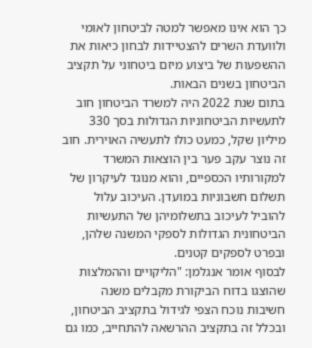כך הוא אינו מאפשר למטה לביטחון לאומי ולוועדת השרים להצטיידות לבחון כיאות את ההשפעות של ביצוע מיזם ביטחוני על תקציב הביטחון בשנים הבאות.
בתום שנת 2022 היה למשרד הביטחון חוב לתעשיות הביטחוניות הגדולות בסך 330 מיליון שקל, כמעט כולו לתעשיה האוירית. חוב זה נוצר עקב פער בין הוצאות המשרד למקורותיו הכספיים, והוא מנוגד לעיקרון של תשלום חשבוניות במועדן. העיכוב עלול להוביל לעיכוב בתשלומיהן של התעשיות הביטחונית הגדולות לספקי המשנה שלהן, ובפרט לספקים קטנים.
לבסוף אומר אנגלמן: "הליקויים וההמלצות שהוצגו בדוח הביקורת מקבלים משנה חשיבות נוכח הצפי לגידול בתקציב הביטחון, ובכלל זה בתקציב ההרשאה להתחייב, כמו גם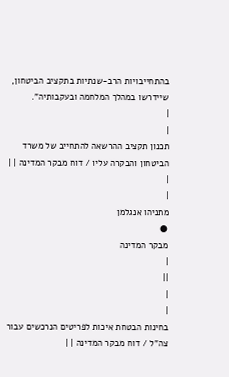בהתחייבויות הרב-שנתיות בתקציב הביטחון, שיידרשו במהלך המלחמה ובעקבותיה".
|
|
תכנון תקציב ההרשאה להתחייב של משרד הביטחון והבקרה עליו / דוח מבקר המדינה | |
|
|
מתניהו אנגלמן
●
מבקר המדינה
|
||
|
|
בחינות הבטחת איכות לפריטים הנרכשים עבור צה"ל / דוח מבקר המדינה | |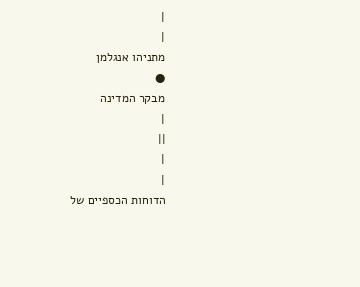|
|
מתניהו אנגלמן
●
מבקר המדינה
|
||
|
|
הדוחות הכספיים של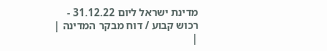מדינת ישראל ליום 31.12.22 - רכוש קבוע / דוח מבקר המדינה | |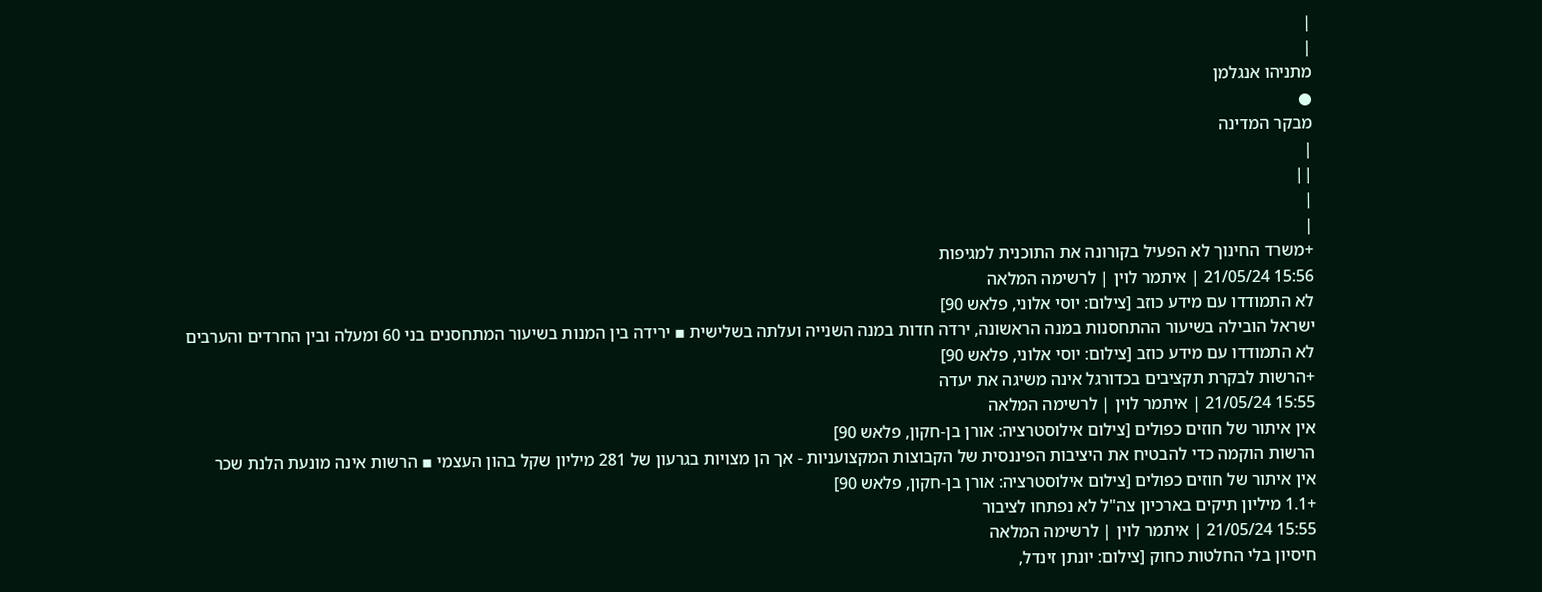|
|
מתניהו אנגלמן
●
מבקר המדינה
|
||
|
|
+משרד החינוך לא הפעיל בקורונה את התוכנית למגיפות
15:56 21/05/24 | איתמר לוין | לרשימה המלאה
לא התמודדו עם מידע כוזב [צילום: יוסי אלוני, פלאש 90]
ישראל הובילה בשיעור ההתחסנות במנה הראשונה, ירדה חדות במנה השנייה ועלתה בשלישית ▪ ירידה בין המנות בשיעור המתחסנים בני 60 ומעלה ובין החרדים והערבים
לא התמודדו עם מידע כוזב [צילום: יוסי אלוני, פלאש 90]
+הרשות לבקרת תקציבים בכדורגל אינה משיגה את יעדה
15:55 21/05/24 | איתמר לוין | לרשימה המלאה
אין איתור של חוזים כפולים [צילום אילוסטרציה: אורן בן-חקון, פלאש 90]
הרשות הוקמה כדי להבטיח את היציבות הפיננסית של הקבוצות המקצועניות - אך הן מצויות בגרעון של 281 מיליון שקל בהון העצמי ▪ הרשות אינה מונעת הלנת שכר
אין איתור של חוזים כפולים [צילום אילוסטרציה: אורן בן-חקון, פלאש 90]
+1.1 מיליון תיקים בארכיון צה"ל לא נפתחו לציבור
15:55 21/05/24 | איתמר לוין | לרשימה המלאה
חיסיון בלי החלטות כחוק [צילום: יונתן זינדל,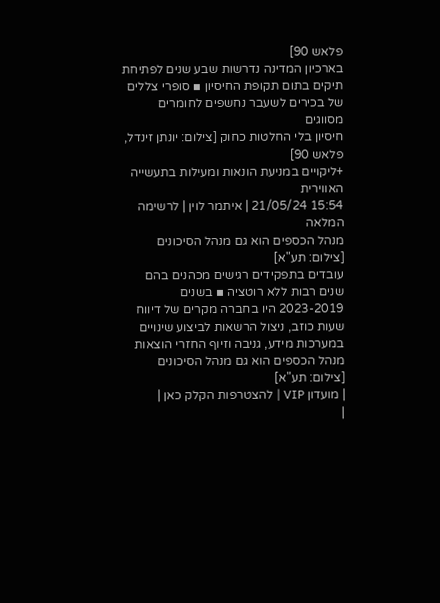פלאש 90]
בארכיון המדינה נדרשות שבע שנים לפתיחת תיקים בתום תקופת החיסיון ▪ סופרי צללים של בכירים לשעבר נחשפים לחומרים מסווגים
חיסיון בלי החלטות כחוק [צילום: יונתן זינדל, פלאש 90]
+ליקויים במניעת הונאות ומעילות בתעשייה האווירית
15:54 21/05/24 | איתמר לוין | לרשימה המלאה
מנהל הכספים הוא גם מנהל הסיכונים [צילום: תע"א]
עובדים בתפקידים רגישים מכהנים בהם שנים רבות ללא רוטציה ▪ בשנים 2023-2019 היו בחברה מקרים של דיווח שעות כוזב, ניצול הרשאות לביצוע שינויים במערכות מידע, גניבה וזיוף החזרי הוצאות
מנהל הכספים הוא גם מנהל הסיכונים [צילום: תע"א]
| מועדון VIP | להצטרפות הקלק כאן |
|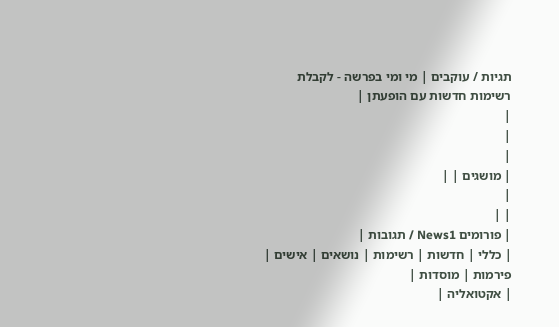תגיות / עוקבים | מי ומי בפרשה - לקבלת רשימות חדשות עם הופעתן |
|
|
|
| מושגים | |
|
| |
| פורומים News1 / תגובות |
| כללי | חדשות | רשימות | נושאים | אישים | פירמות | מוסדות |
| אקטואליה |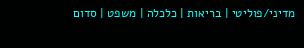מדיני/פוליטי | בריאות | כלכלה | משפט | סדום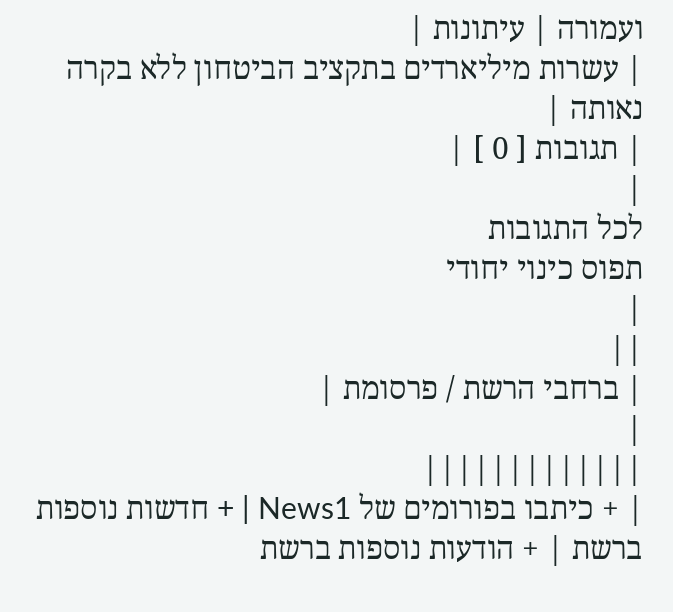ועמורה | עיתונות |
| עשרות מיליארדים בתקציב הביטחון ללא בקרה נאותה |
| תגובות [ 0 ] |
|
לכל התגובות
תפוס כינוי יחודי
|
||
| ברחבי הרשת / פרסומת |
|
|||||||||||||
| + כיתבו בפורומים של News1 | + חדשות נוספות ברשת | + הודעות נוספות ברשת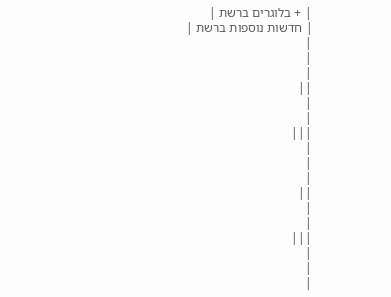| + בלוגרים ברשת |
| חדשות נוספות ברשת |
|
|
|
||
|
|
|||
|
|
|
||
|
|
|||
|
|
|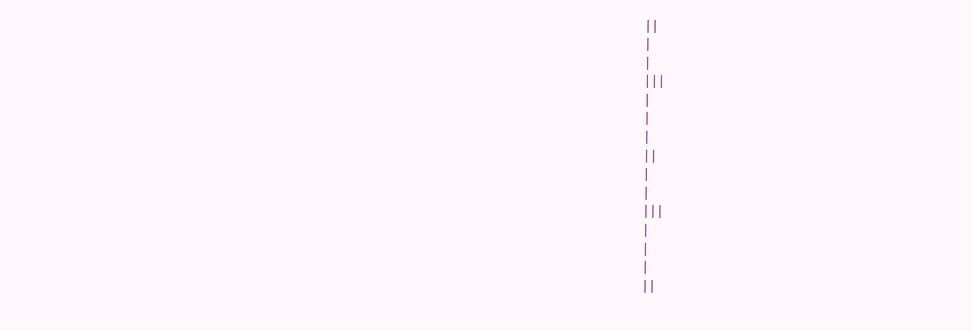||
|
|
|||
|
|
|
||
|
|
|||
|
|
|
||